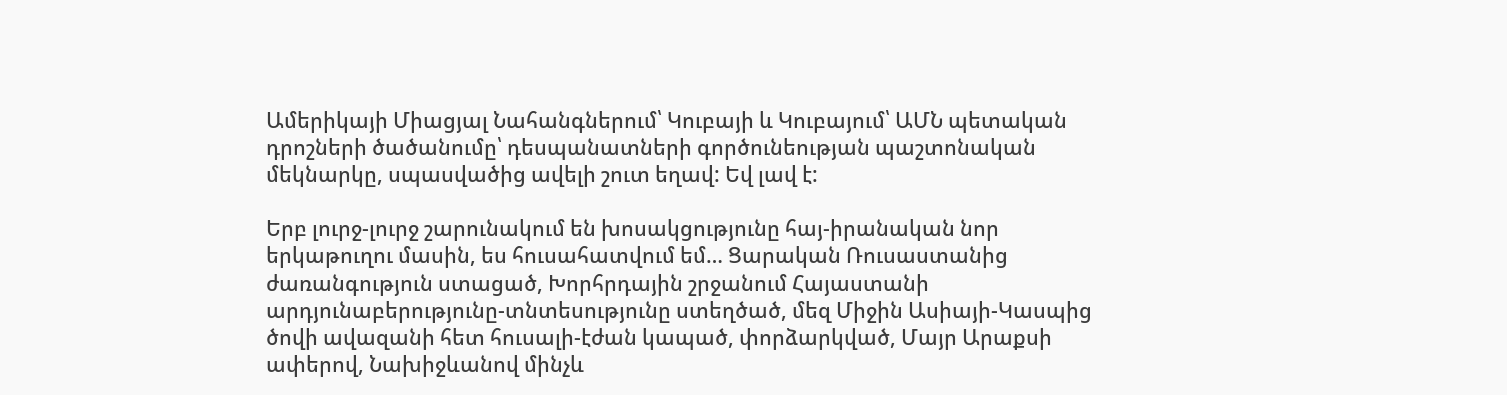Ամերիկայի Միացյալ Նահանգներում՝ Կուբայի և Կուբայում՝ ԱՄՆ պետական դրոշների ծածանումը՝ դեսպանատների գործունեության պաշտոնական մեկնարկը, սպասվածից ավելի շուտ եղավ: Եվ լավ է:

Երբ լուրջ-լուրջ շարունակում են խոսակցությունը հայ-իրանական նոր երկաթուղու մասին, ես հուսահատվում եմ… Ցարական Ռուսաստանից ժառանգություն ստացած, Խորհրդային շրջանում Հայաստանի արդյունաբերությունը-տնտեսությունը ստեղծած, մեզ Միջին Ասիայի-Կասպից ծովի ավազանի հետ հուսալի-էժան կապած, փորձարկված, Մայր Արաքսի ափերով, Նախիջևանով մինչև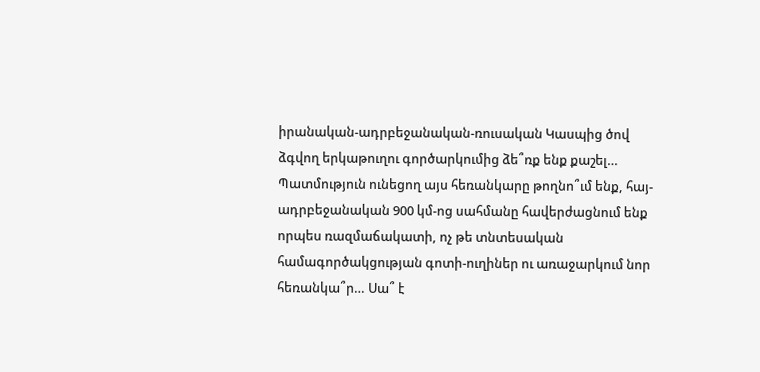իրանական-ադրբեջանական-ռուսական Կասպից ծով ձգվող երկաթուղու գործարկումից ձե՞ռք ենք քաշել… Պատմություն ունեցող այս հեռանկարը թողնո՞ւմ ենք, հայ-ադրբեջանական 900 կմ-ոց սահմանը հավերժացնում ենք որպես ռազմաճակատի, ոչ թե տնտեսական համագործակցության գոտի-ուղիներ ու առաջարկում նոր հեռանկա՞ր… Սա՞ է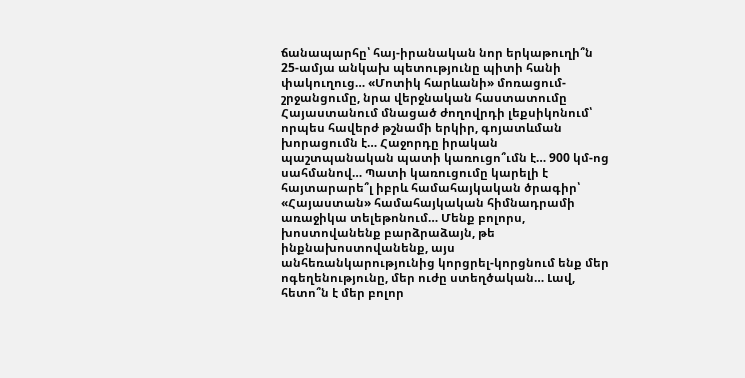ճանապարհը՝ հայ-իրանական նոր երկաթուղի՞ն 25-ամյա անկախ պետությունը պիտի հանի փակուղուց… «Մոտիկ հարևանի» մոռացում-շրջանցումը, նրա վերջնական հաստատումը Հայաստանում մնացած ժողովրդի լեքսիկոնում՝ որպես հավերժ թշնամի երկիր, գոյատևման խորացումն է… Հաջորդը իրական պաշտպանական պատի կառուցո՞ւմն է… 900 կմ-ոց սահմանով… Պատի կառուցումը կարելի է հայտարարե՞լ իբրև համահայկական ծրագիր՝ «Հայաստան» համահայկական հիմնադրամի առաջիկա տելեթոնում… Մենք բոլորս, խոստովանենք բարձրաձայն, թե ինքնախոստովանենք, այս անհեռանկարությունից կորցրել-կորցնում ենք մեր ոգեղենությունը, մեր ուժը ստեղծական… Լավ, հետո՞ն է մեր բոլոր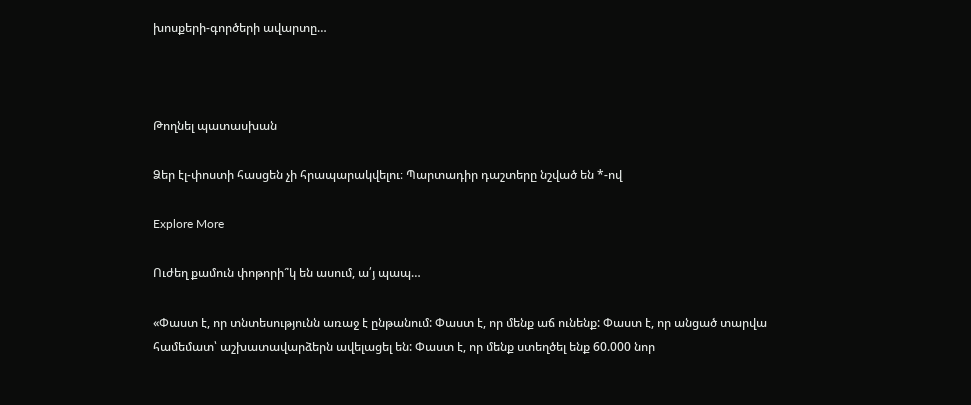խոսքերի-գործերի ավարտը…



Թողնել պատասխան

Ձեր էլ-փոստի հասցեն չի հրապարակվելու։ Պարտադիր դաշտերը նշված են *-ով

Explore More

Ուժեղ քամուն փոթորի՞կ են ասում, ա՛յ պապ…

«Փաստ է, որ տնտեսությունն առաջ է ընթանում: Փաստ է, որ մենք աճ ունենք: Փաստ է, որ անցած տարվա համեմատ՝ աշխատավարձերն ավելացել են: Փաստ է, որ մենք ստեղծել ենք 60.000 նոր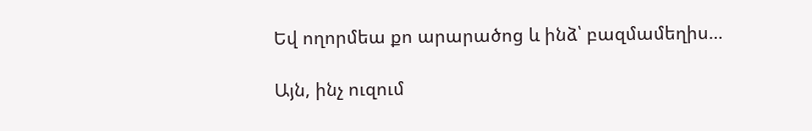Եվ ողորմեա քո արարածոց և ինձ՝ բազմամեղիս…

Այն, ինչ ուզում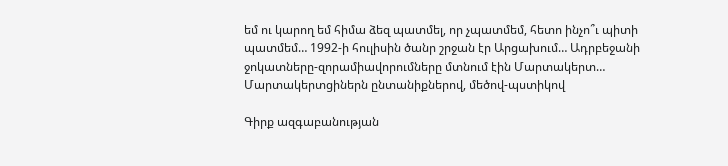եմ ու կարող եմ հիմա ձեզ պատմել, որ չպատմեմ, հետո ինչո՞ւ պիտի պատմեմ… 1992-ի հուլիսին ծանր շրջան էր Արցախում… Ադրբեջանի ջոկատները-զորամիավորումները մտնում էին Մարտակերտ… Մարտակերտցիներն ընտանիքներով, մեծով-պստիկով

Գիրք ազգաբանության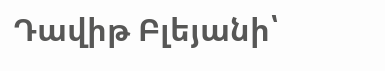Դավիթ Բլեյանի՝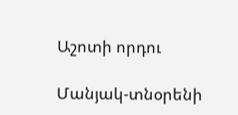Աշոտի որդու

Մանյակ-տնօրենի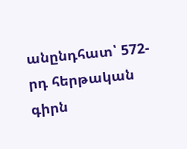անընդհատ՝ 572-րդ հերթական գիրն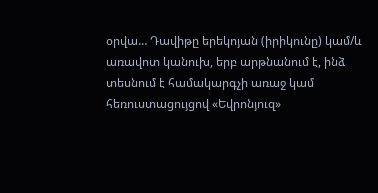օրվա… Դավիթը երեկոյան (իրիկունը) կամ/և առավոտ կանուխ, երբ արթնանում է, ինձ տեսնում է համակարգչի առաջ կամ հեռուստացույցով «Եվրոնյուզ»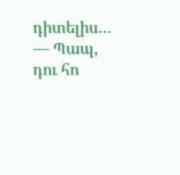դիտելիս… — Պապ, դու հո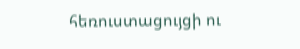հեռուստացույցի ու